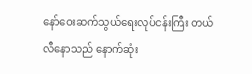နော်ဝေးဆက်သွယ်ရေးလုပ်ငန်းကြီး တယ်လီနောသည် နောက်ဆုံး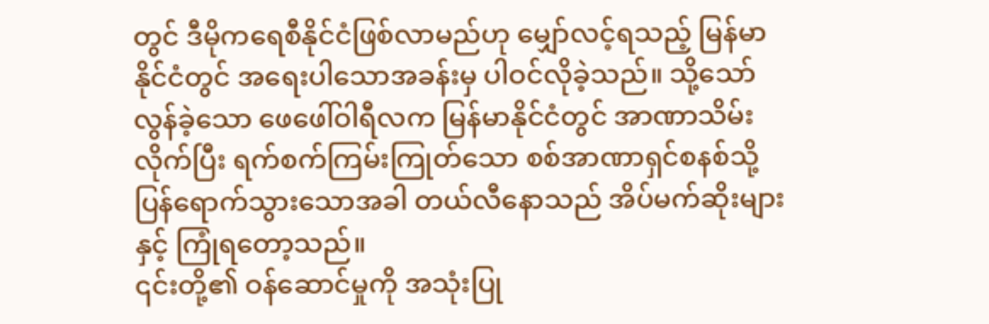တွင် ဒီမိုကရေစီနိုင်ငံဖြစ်လာမည်ဟု မျှော်လင့်ရသည့် မြန်မာနိုင်ငံတွင် အရေးပါသောအခန်းမှ ပါဝင်လိုခဲ့သည်။ သို့သော် လွန်ခဲ့သော ဖေဖေါ်ဝါရီလက မြန်မာနိုင်ငံတွင် အာဏာသိမ်းလိုက်ပြီး ရက်စက်ကြမ်းကြုတ်သော စစ်အာဏာရှင်စနစ်သို့ ပြန်ရောက်သွားသောအခါ တယ်လီနောသည် အိပ်မက်ဆိုးများနှင့် ကြုံရတော့သည်။
၎င်းတို့၏ ဝန်ဆောင်မှုကို အသုံးပြု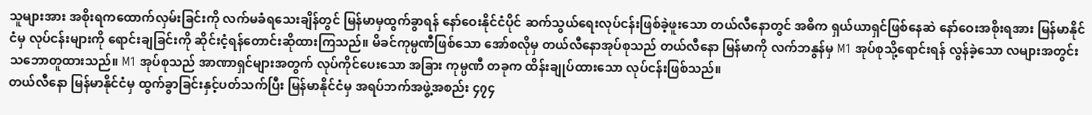သူများအား အစိုးရကထောက်လှမ်းခြင်းကို လက်မခံရသေးချိန်တွင် မြန်မာမှထွက်ခွာရန် နော်ဝေးနိုင်ငံပိုင် ဆက်သွယ်ရေးလုပ်ငန်းဖြစ်ခဲ့ဖူးသော တယ်လီနောတွင် အဓိက ရှယ်ယာရှင်ဖြစ်နေဆဲ နော်ဝေးအစိုးရအား မြန်မာနိုင်ငံမှ လုပ်ငန်းများကို ရောင်းချခြင်းကို ဆိုင်းငံ့ရန်တောင်းဆိုထားကြသည်။ မိခင်ကုမ္ပဏီဖြစ်သော အော်စလိုမှ တယ်လီနောအုပ်စုသည် တယ်လီနော မြန်မာကို လက်ဘနွန်မှ M1 အုပ်စုသို့ရောင်းရန် လွန်ခဲ့သော လများအတွင်း သဘောတူထားသည်။ M1 အုပ်စုသည် အာဏာရှင်များအတွက် လုပ်ကိုင်ပေးသော အခြား ကုမ္ပဏီ တခုက ထိန်းချုပ်ထားသော လုပ်ငန်းဖြစ်သည်။
တယ်လီနော မြန်မာနိုင်ငံမှ ထွက်ခွာခြင်းနှင့်ပတ်သက်ပြီး မြန်မာနိုင်ငံမှ အရပ်ဘက်အဖွဲ့အစည်း ၄၇၄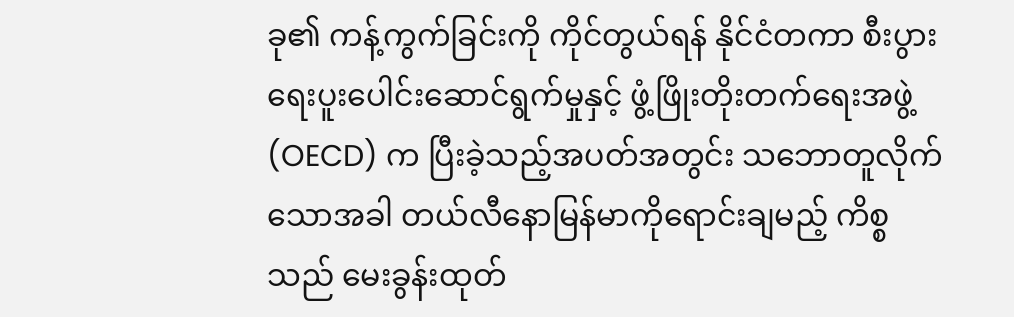ခု၏ ကန့်ကွက်ခြင်းကို ကိုင်တွယ်ရန် နိုင်ငံတကာ စီးပွားရေးပူးပေါင်းဆောင်ရွက်မှုနှင့် ဖွံ့ဖြိုးတိုးတက်ရေးအဖွဲ့ (OECD) က ပြီးခဲ့သည့်အပတ်အတွင်း သဘောတူလိုက်သောအခါ တယ်လီနောမြန်မာကိုရောင်းချမည့် ကိစ္စသည် မေးခွန်းထုတ်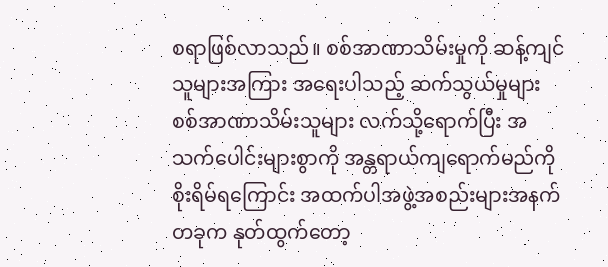စရာဖြစ်လာသည်။ စစ်အာဏာသိမ်းမှုကို ဆန့်ကျင်သူများအကြား အရေးပါသည့် ဆက်သွယ်မှုများ စစ်အာဏာသိမ်းသူများ လက်သို့ရောက်ပြီး အသက်ပေါင်းများစွာကို အန္တရာယ်ကျရောက်မည်ကို စိုးရိမ်ရကြောင်း အထက်ပါအဖွဲ့အစည်းများအနက် တခုက နုတ်ထွက်တော့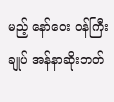မည့် နော်ဝေး ဝန်ကြီးချုပ် အန်နာဆိုးဘတ်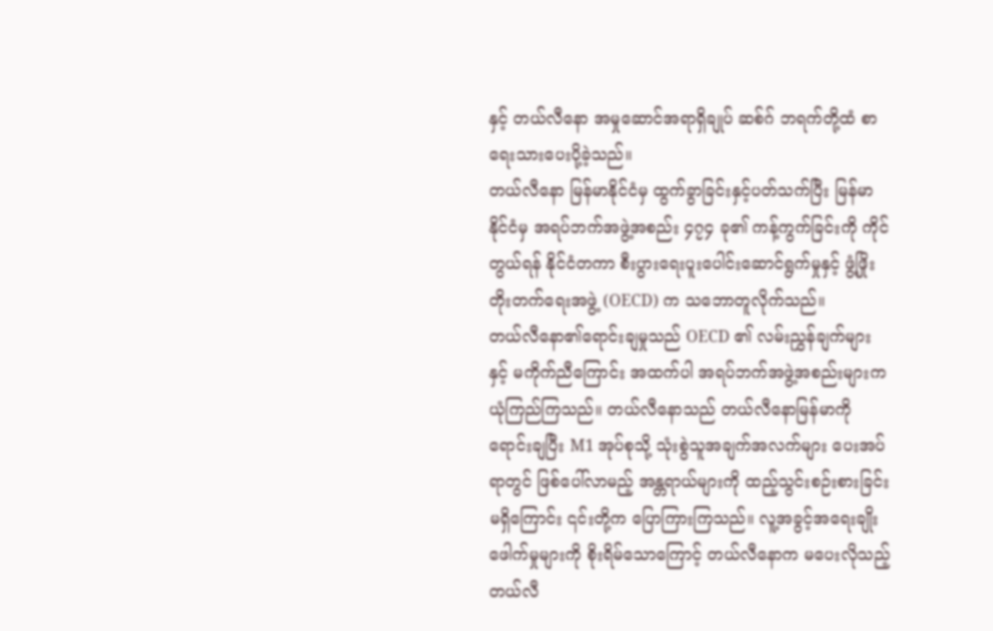နှင့် တယ်လီနော အမှုဆောင်အရာရှိချုပ် ဆစ်ဂ် ဘရက်တို့ထံ စာရေးသားပေးပို့ခဲ့သည်။
တယ်လီနော မြန်မာနိုင်ငံမှ ထွက်ခွာခြင်းနှင့်ပတ်သက်ပြီး မြန်မာနိုင်ငံမှ အရပ်ဘက်အဖွဲ့အစည်း ၄၇၄ ခု၏ ကန့်ကွက်ခြင်းကို ကိုင်တွယ်ရန် နိုင်ငံတကာ စီးပွားရေးပူးပေါင်းဆောင်ရွက်မှုနှင့် ဖွံ့ဖြိုးတိုးတက်ရေးအဖွဲ့ (OECD) က သဘောတူလိုက်သည်။
တယ်လီနော၏ရောင်းချမှုသည် OECD ၏ လမ်းညွှန်ချက်များနှင့် မကိုက်ညီကြောင်း အထက်ပါ အရပ်ဘက်အဖွဲ့အစည်းများက ယုံကြည်ကြသည်။ တယ်လီနောသည် တယ်လီနောမြန်မာကို ရောင်းချပြီး M1 အုပ်စုသို့ သုံးစွဲသူအချက်အလက်များ ပေးအပ်ရာတွင် ဖြစ်ပေါ်လာမည့် အန္တရာယ်များကို ထည့်သွင်းစဉ်းစားခြင်း မရှိကြောင်း ၎င်းတို့က ပြောကြားကြသည်။ လူ့အခွင့်အရေးချိုးဖေါက်မှုများကို စိုးရိမ်သောကြောင့် တယ်လီနောက မပေးလိုသည့် တယ်လီ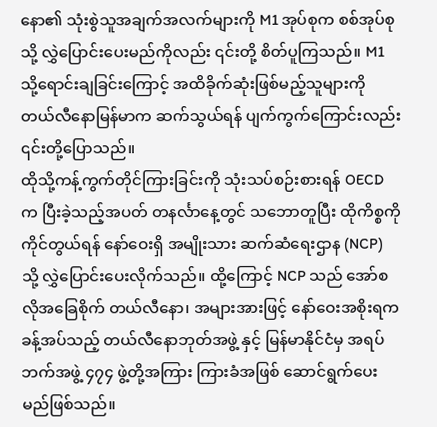နော၏ သုံးစွဲသူအချက်အလက်များကို M1 အုပ်စုက စစ်အုပ်စုသို့ လွှဲပြောင်းပေးမည်ကိုလည်း ၎င်းတို့ စိတ်ပူကြသည်။ M1 သို့ရောင်းချခြင်းကြောင့် အထိခိုက်ဆုံးဖြစ်မည့်သူများကို တယ်လီနောမြန်မာက ဆက်သွယ်ရန် ပျက်ကွက်ကြောင်းလည်း ၎င်းတို့ပြောသည်။
ထိုသို့ကန့်ကွက်တိုင်ကြားခြင်းကို သုံးသပ်စဉ်းစားရန် OECD က ပြီးခဲ့သည့်အပတ် တနင်္လာနေ့တွင် သဘောတူပြီး ထိုကိစ္စကို ကိုင်တွယ်ရန် နော်ဝေးရှိ အမျိုးသား ဆက်ဆံရေးဌာန (NCP) သို့ လွှဲပြောင်းပေးလိုက်သည်။ ထို့ကြောင့် NCP သည် အော်စလိုအခြေစိုက် တယ်လီနော၊ အများအားဖြင့် နော်ဝေးအစိုးရက ခန့်အပ်သည့် တယ်လီနောဘုတ်အဖွဲ့ နှင့် မြန်မာနိုင်ငံမှ အရပ်ဘက်အဖွဲ့ ၄၇၄ ဖွဲ့တို့အကြား ကြားခံအဖြစ် ဆောင်ရွက်ပေးမည်ဖြစ်သည်။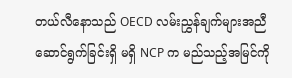တယ်လီနောသည် OECD လမ်းညွှန်ချက်များအညီ ဆောင်ရွက်ခြင်းရှိ မရှိ NCP က မည်သည့်အမြင်ကို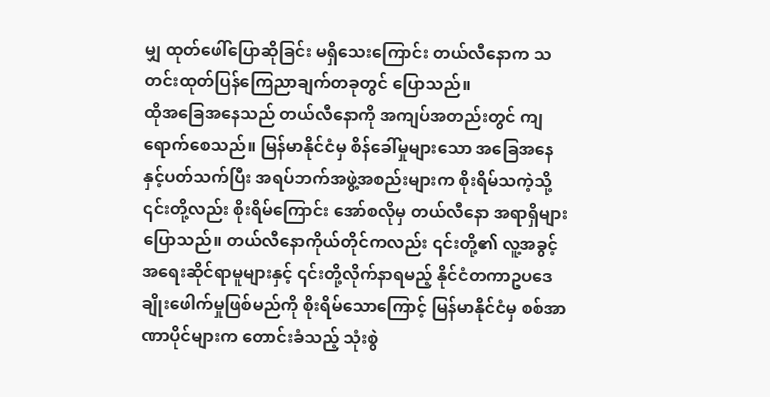မျှ ထုတ်ဖေါ်ပြောဆိုခြင်း မရှိသေးကြောင်း တယ်လီနောက သတင်းထုတ်ပြန်ကြေညာချက်တခုတွင် ပြောသည်။
ထိုအခြေအနေသည် တယ်လီနောကို အကျပ်အတည်းတွင် ကျရောက်စေသည်။ မြန်မာနိုင်ငံမှ စိန်ခေါ်မှုများသော အခြေအနေနှင့်ပတ်သက်ပြီး အရပ်ဘက်အဖွဲ့အစည်းများက စိုးရိမ်သကဲ့သို့ ၎င်းတို့လည်း စိုးရိမ်ကြောင်း အော်စလိုမှ တယ်လီနော အရာရှိများပြောသည်။ တယ်လီနောကိုယ်တိုင်ကလည်း ၎င်းတို့၏ လူ့အခွင့်အရေးဆိုင်ရာမူများနှင့် ၎င်းတို့လိုက်နာရမည့် နိုင်ငံတကာဥပဒေချိုးဖေါက်မှုဖြစ်မည်ကို စိုးရိမ်သောကြောင့် မြန်မာနိုင်ငံမှ စစ်အာဏာပိုင်များက တောင်းခံသည့် သုံးစွဲ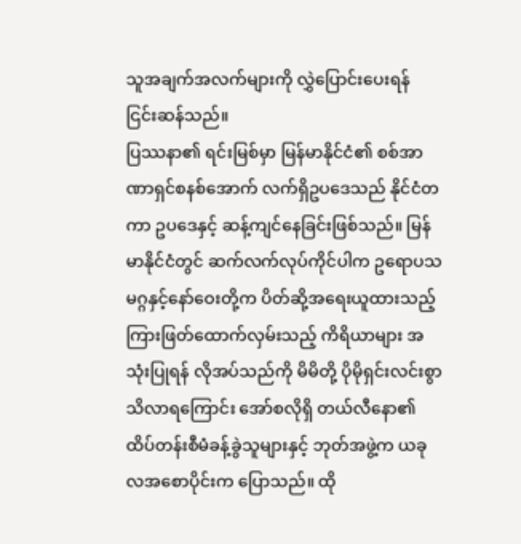သူအချက်အလက်များကို လွှဲပြောင်းပေးရန် ငြင်းဆန်သည်။
ပြဿနာ၏ ရင်းမြစ်မှာ မြန်မာနိုင်ငံ၏ စစ်အာဏာရှင်စနစ်အောက် လက်ရှိဥပဒေသည် နိုင်ငံတကာ ဥပဒေနှင့် ဆန့်ကျင်နေခြင်းဖြစ်သည်။ မြန်မာနိုင်ငံတွင် ဆက်လက်လုပ်ကိုင်ပါက ဥရောပသမဂ္ဂနှင့်နော်ဝေးတို့က ပိတ်ဆို့အရေးယူထားသည့် ကြားဖြတ်ထောက်လှမ်းသည့် ကိရိယာများ အသုံးပြုရန် လိုအပ်သည်ကို မိမိတို့ ပိုမိုရှင်းလင်းစွာ သိလာရကြောင်း အော်စလိုရှိ တယ်လီနော၏ ထိပ်တန်းစီမံခန့်ခွဲသူများနှင့် ဘုတ်အဖွဲ့က ယခုလအစောပိုင်းက ပြောသည်။ ထို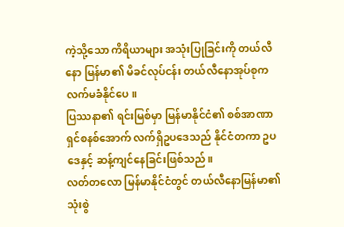ကဲ့သို့သော ကိရိယာများ အသုံးပြုခြင်းကို တယ်လီနော မြန်မာ၏ မိခင်လုပ်ငန်း တယ်လီနောအုပ်စုက လက်မခံနိုင်ပေ။
ပြဿနာ၏ ရင်းမြစ်မှာ မြန်မာနိုင်ငံ၏ စစ်အာဏာရှင်စနစ်အောက် လက်ရှိဥပဒေသည် နိုင်ငံတကာ ဥပဒေနှင့် ဆန့်ကျင်နေခြင်းဖြစ်သည်။
လတ်တလော မြန်မာနိုင်ငံတွင် တယ်လီနောမြန်မာ၏ သုံးစွဲ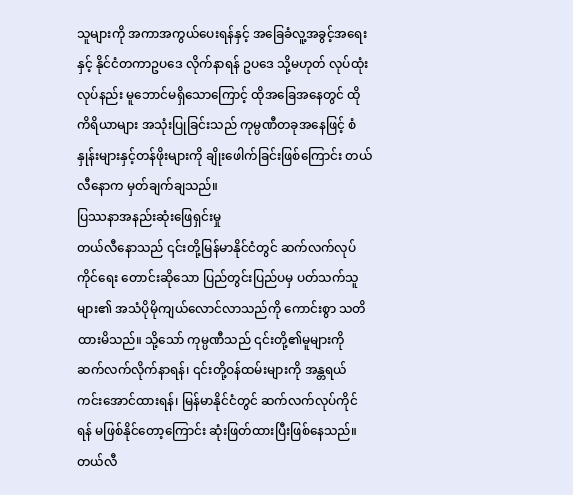သူများကို အကာအကွယ်ပေးရန်နှင့် အခြေခံလူ့အခွင့်အရေးနှင့် နိုင်ငံတကာဥပဒေ လိုက်နာရန် ဥပဒေ သို့မဟုတ် လုပ်ထုံးလုပ်နည်း မူဘောင်မရှိသောကြောင့် ထိုအခြေအနေတွင် ထိုကိရိယာများ အသုံးပြုခြင်းသည် ကုမ္ပဏီတခုအနေဖြင့် စံနှုန်းများနှင့်တန်ဖိုးများကို ချိုးဖေါက်ခြင်းဖြစ်ကြောင်း တယ်လီနောက မှတ်ချက်ချသည်။
ပြဿနာအနည်းဆုံးဖြေရှင်းမှု
တယ်လီနောသည် ၎င်းတို့မြန်မာနိုင်ငံတွင် ဆက်လက်လုပ်ကိုင်ရေး တောင်းဆိုသော ပြည်တွင်းပြည်ပမှ ပတ်သက်သူများ၏ အသံပိုမိုကျယ်လောင်လာသည်ကို ကောင်းစွာ သတိထားမိသည်။ သို့သော် ကုမ္ပဏီသည် ၎င်းတို့၏မူများကို ဆက်လက်လိုက်နာရန်၊ ၎င်းတို့ဝန်ထမ်းများကို အန္တရယ်ကင်းအောင်ထားရန်၊ မြန်မာနိုင်ငံတွင် ဆက်လက်လုပ်ကိုင်ရန် မဖြစ်နိုင်တော့ကြောင်း ဆုံးဖြတ်ထားပြီးဖြစ်နေသည်။ တယ်လီ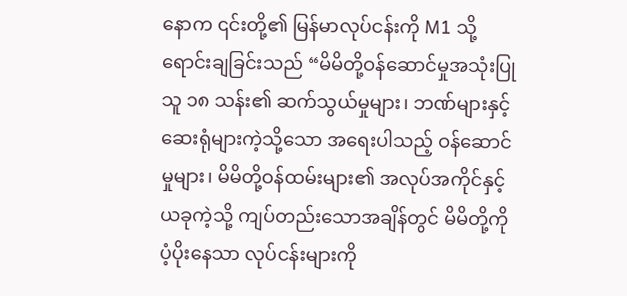နောက ၎င်းတို့၏ မြန်မာလုပ်ငန်းကို M1 သို့ ရောင်းချခြင်းသည် “မိမိတို့ဝန်ဆောင်မှုအသုံးပြုသူ ၁၈ သန်း၏ ဆက်သွယ်မှုများ၊ ဘဏ်များနှင့် ဆေးရုံများကဲ့သို့သော အရေးပါသည့် ဝန်ဆောင်မှုများ၊ မိမိတို့ဝန်ထမ်းများ၏ အလုပ်အကိုင်နှင့် ယခုကဲ့သို့ ကျပ်တည်းသောအချိန်တွင် မိမိတို့ကို ပံ့ပိုးနေသာ လုပ်ငန်းများကို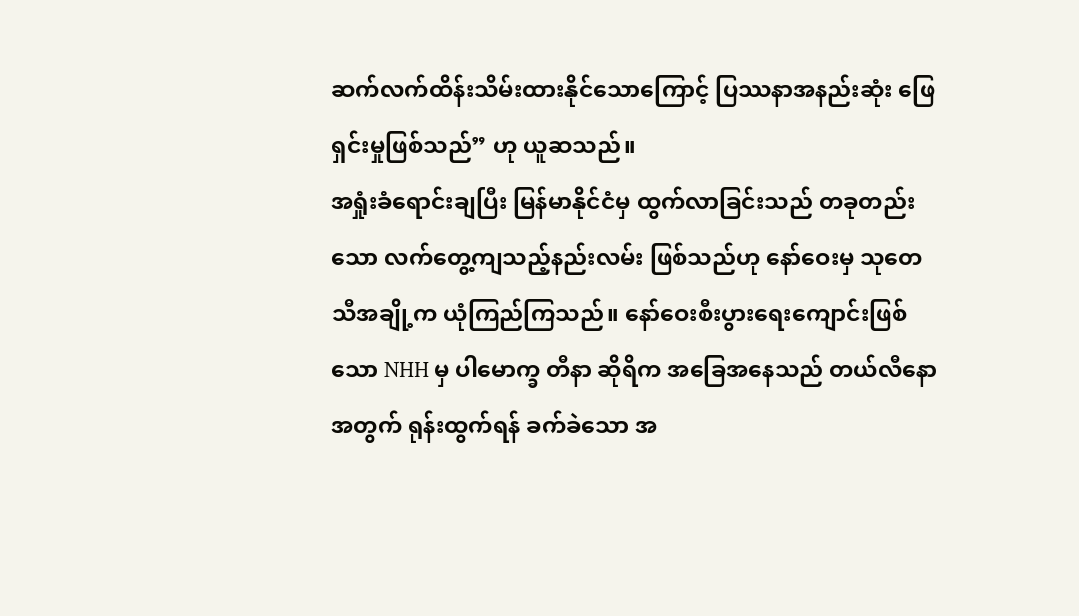ဆက်လက်ထိန်းသိမ်းထားနိုင်သောကြောင့် ပြဿနာအနည်းဆုံး ဖြေရှင်းမှုဖြစ်သည်” ဟု ယူဆသည်။
အရှုံးခံရောင်းချပြီး မြန်မာနိုင်ငံမှ ထွက်လာခြင်းသည် တခုတည်းသော လက်တွေ့ကျသည့်နည်းလမ်း ဖြစ်သည်ဟု နော်ဝေးမှ သုတေသီအချို့က ယုံကြည်ကြသည်။ နော်ဝေးစီးပွားရေးကျောင်းဖြစ်သော NHH မှ ပါမောက္ခ တီနာ ဆိုရိက အခြေအနေသည် တယ်လီနောအတွက် ရုန်းထွက်ရန် ခက်ခဲသော အ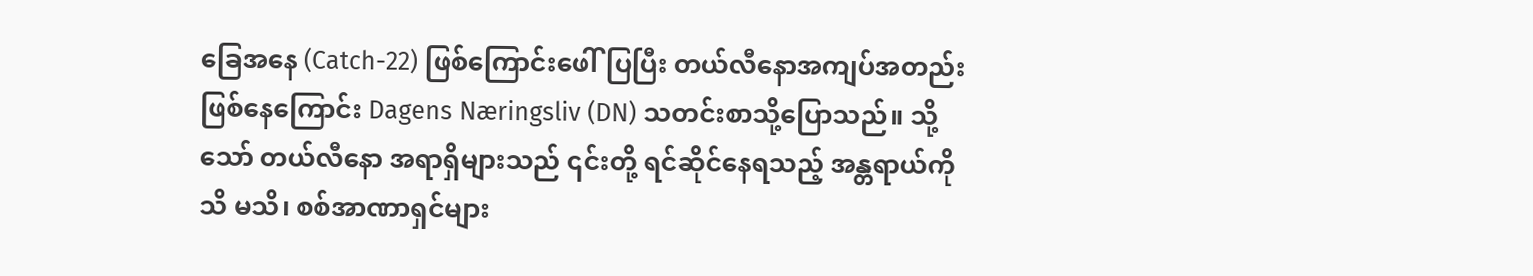ခြေအနေ (Catch-22) ဖြစ်ကြောင်းဖေါ်ပြပြီး တယ်လီနောအကျပ်အတည်း ဖြစ်နေကြောင်း Dagens Næringsliv (DN) သတင်းစာသို့ပြောသည်။ သို့သော် တယ်လီနော အရာရှိများသည် ၎င်းတို့ ရင်ဆိုင်နေရသည့် အန္တရာယ်ကို သိ မသိ၊ စစ်အာဏာရှင်များ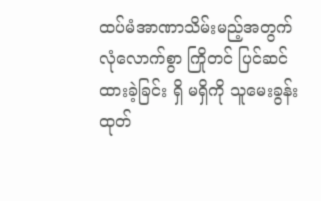ထပ်မံအာဏာသိမ်းမည့်အတွက် လုံလောက်စွာ ကြိုတင် ပြင်ဆင်ထားခဲ့ခြင်း ရှိ မရှိကို သူမေးခွန်းထုတ်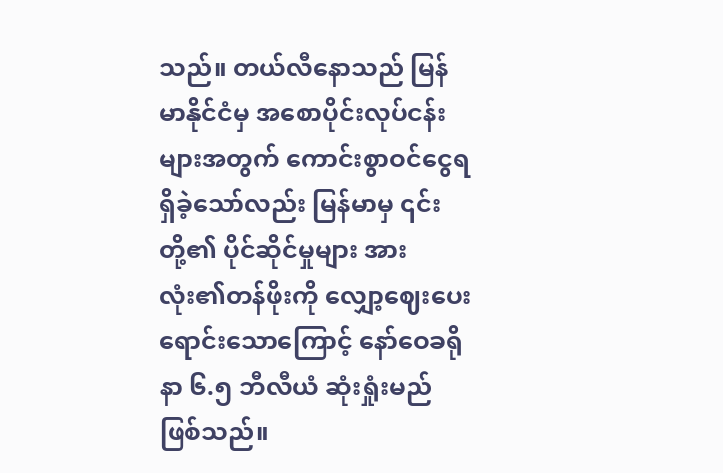သည်။ တယ်လီနောသည် မြန်မာနိုင်ငံမှ အစောပိုင်းလုပ်ငန်းများအတွက် ကောင်းစွာဝင်ငွေရရှိခဲ့သော်လည်း မြန်မာမှ ၎င်းတို့၏ ပိုင်ဆိုင်မှုများ အားလုံး၏တန်ဖိုးကို လျှော့ဈေးပေး ရောင်းသောကြောင့် နော်ဝေခရိုနာ ၆.၅ ဘီလီယံ ဆုံးရှုံးမည်ဖြစ်သည်။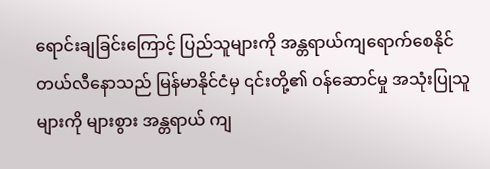ရောင်းချခြင်းကြောင့် ပြည်သူများကို အန္တရာယ်ကျရောက်စေနိုင်
တယ်လီနောသည် မြန်မာနိုင်ငံမှ ၎င်းတို့၏ ဝန်ဆောင်မှု အသုံးပြုသူများကို များစွား အန္တရာယ် ကျ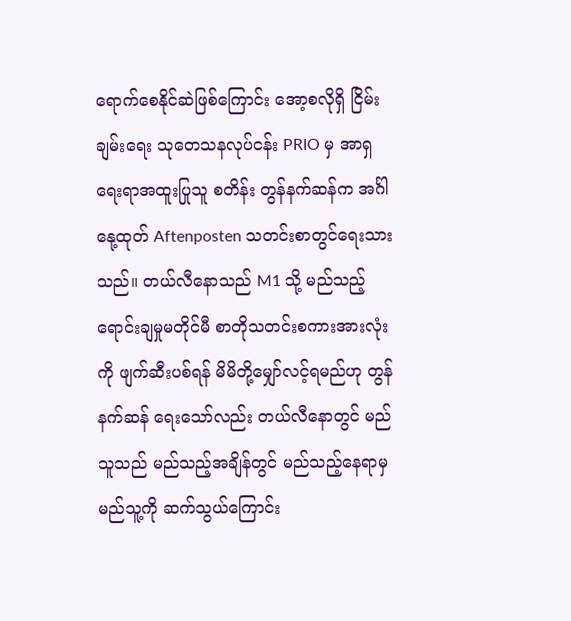ရောက်စေနိုင်ဆဲဖြစ်ကြောင်း အော့စလိုရှိ ငြိမ်းချမ်းရေး သုတေသနလုပ်ငန်း PRIO မှ အာရှရေးရာအထူးပြုသူ စတိန်း တွန်နက်ဆန်က အင်္ဂါနေု့ထုတ် Aftenposten သတင်းစာတွင်ရေးသားသည်။ တယ်လီနောသည် M1 သို့ မည်သည့်ရောင်းချမှုမတိုင်မီ စာတိုသတင်းစကားအားလုံးကို ဖျက်ဆီးပစ်ရန် မိမိတို့မျှော်လင့်ရမည်ဟု တွန်နက်ဆန် ရေးသော်လည်း တယ်လီနောတွင် မည်သူသည် မည်သည့်အချိန်တွင် မည်သည့်နေရာမှ မည်သူ့ကို ဆက်သွယ်ကြောင်း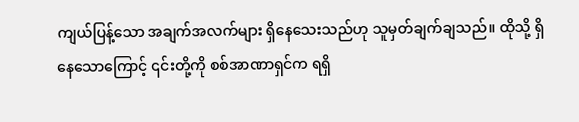ကျယ်ပြန့်သော အချက်အလက်များ ရှိနေသေးသည်ဟု သူမှတ်ချက်ချသည်။ ထိုသို့ ရှိနေသောကြောင့် ၎င်းတို့ကို စစ်အာဏာရှင်က ရရှိ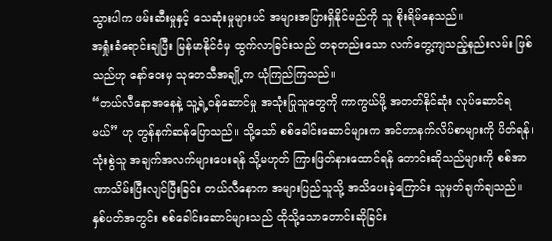သွားပါက ဖမ်းဆီးမှုနှင့် သေဆုံးမှုများပင် အများအပြားရှိနိုင်မည်ကို သူ စိုးရိမ်နေသည်။
အရှုံးခံရောင်းချပြီး မြန်မာနိုင်ငံမှ ထွက်လာခြင်းသည် တခုတည်းသော လက်တွေ့ကျသည့်နည်းလမ်း ဖြစ်သည်ဟု နော်ဝေးမှ သုတေသီအချို့က ယုံကြည်ကြသည်။
“တယ်လီနောအနေနဲ့ သူ့ရဲ့ဝန်ဆောင်မှု အသုံးပြုသူတွေကို ကာကွယ်ဖို့ အတတ်နိုင်ဆုံး လုပ်ဆောင်ရမယ်” ဟု တွန်နက်ဆန်ပြောသည်။ သို့သော် စစ်ခေါင်းဆောင်များက အင်တာနက်လိပ်စာများကို ပိတ်ရန်၊ သုံးစွဲသူ အချက်အလက်များပေးရန် သို့မဟုတ် ကြားဖြတ်နားထောင်ရန် တောင်းဆိုသည်များကို စစ်အာဏာသိမ်းပြီးလျင်ပြီးခြင်း တယ်လီနောက အများပြည်သူသို့ အသိပေးခဲ့ကြောင်း သူမှတ်ချက်ချသည်။ နှစ်ပတ်အတွင်း စစ်ခေါင်းဆောင်များသည် ထိုသို့သောတောင်းဆိုခြင်း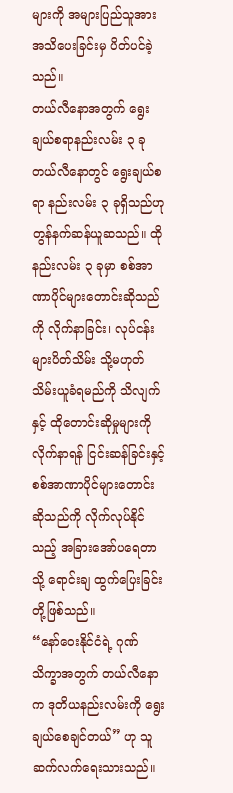များကို အများပြည်သူအား အသိပေးခြင်းမှ ပိတ်ပင်ခဲ့သည်။
တယ်လီနောအတွက် ရွေးချယ်စရာနည်းလမ်း ၃ ခု
တယ်လီနောတွင် ရွေးချယ်စရာ နည်းလမ်း ၃ ခုရှိသည်ဟု တွန်နက်ဆန်ယူဆသည်။ ထိုနည်းလမ်း ၃ ခုမှာ စစ်အာဏာပိုင်များတောင်းဆိုသည်ကို လိုက်နာခြင်း၊ လုပ်ငန်းများပိတ်သိမ်း သို့မဟုတ် သိမ်းယူခံရမည်ကို သိလျက်နှင့် ထိုတောင်းဆိုမှုများကို လိုက်နာရန် ငြင်းဆန်ခြင်းနှင့် စစ်အာဏာပိုင်များတောင်းဆိုသည်ကို လိုက်လုပ်နိုင်သည့် အခြားအော်ပရေတာသို့ ရောင်းချ ထွက်ပြေးခြင်းတို့ဖြစ်သည်။
“နော်ဝေးနိုင်ငံရဲ့ ဂုဏ်သိက္ခာအတွက် တယ်လီနောက ဒုတိယနည်းလမ်းကို ရွေးချယ်စေချင်တယ်” ဟု သူ ဆက်လက်ရေးသားသည်။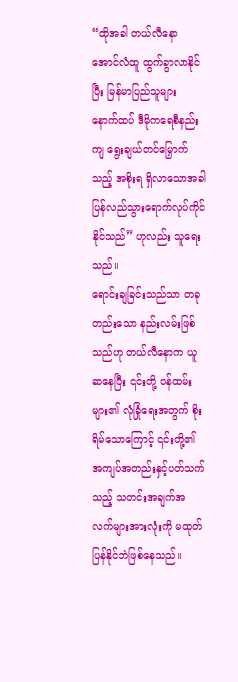“ထိုအခါ တယ်လီနော အောင်လံထူ ထွက်ခွာလာနိုင်ပြီး မြန်မာပြည်သူများ နောက်ထပ် ဒီမိုကရေစီနည်းကျ ရွေးချယ်တင်မြှောက်သည့် အစိုးရ ရှိလာသောအခါ ပြန်လည်သွားရောက်လုပ်ကိုင်နိုင်သည်” ဟုလည်း သူရေးသည်။
ရောင်းချခြင်းသည်သာ တခုတည်းသော နည်းလမ်းဖြစ်သည်ဟု တယ်လီနောက ယူဆနေပြီး ၎င်းတို့ ဝန်ထမ်းများ၏ လုံခြုံရေးအတွက် စိုးရိမ်သောကြောင့် ၎င်းတို့၏ အကျပ်အတည်းနှင့်ပတ်သက်သည့် သတင်းအချက်အလက်များအားလုံးကို မထုတ်ပြန်နိုင်ဘဲဖြစ်နေသည်။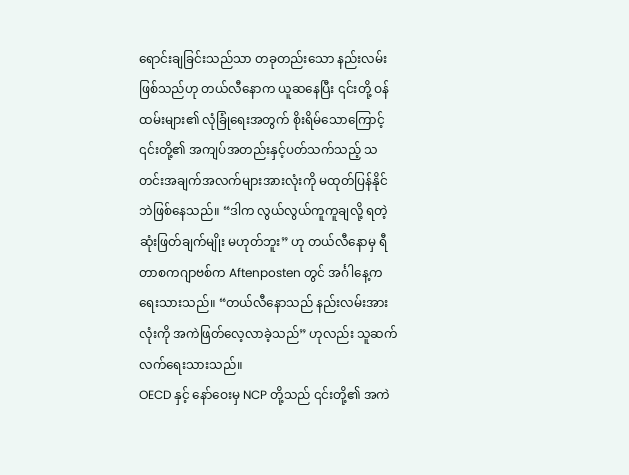ရောင်းချခြင်းသည်သာ တခုတည်းသော နည်းလမ်းဖြစ်သည်ဟု တယ်လီနောက ယူဆနေပြီး ၎င်းတို့ ဝန်ထမ်းများ၏ လုံခြုံရေးအတွက် စိုးရိမ်သောကြောင့် ၎င်းတို့၏ အကျပ်အတည်းနှင့်ပတ်သက်သည့် သတင်းအချက်အလက်များအားလုံးကို မထုတ်ပြန်နိုင်ဘဲဖြစ်နေသည်။ “ဒါက လွယ်လွယ်ကူကူချလို့ ရတဲ့ဆုံးဖြတ်ချက်မျိုး မဟုတ်ဘူး” ဟု တယ်လီနောမှ ရီတာစကဂျာဗစ်က Aftenposten တွင် အင်္ဂါနေ့က ရေးသားသည်။ “တယ်လီနောသည် နည်းလမ်းအားလုံးကို အကဲဖြတ်လေ့လာခဲ့သည်” ဟုလည်း သူဆက်လက်ရေးသားသည်။
OECD နှင့် နော်ဝေးမှ NCP တို့သည် ၎င်းတို့၏ အကဲ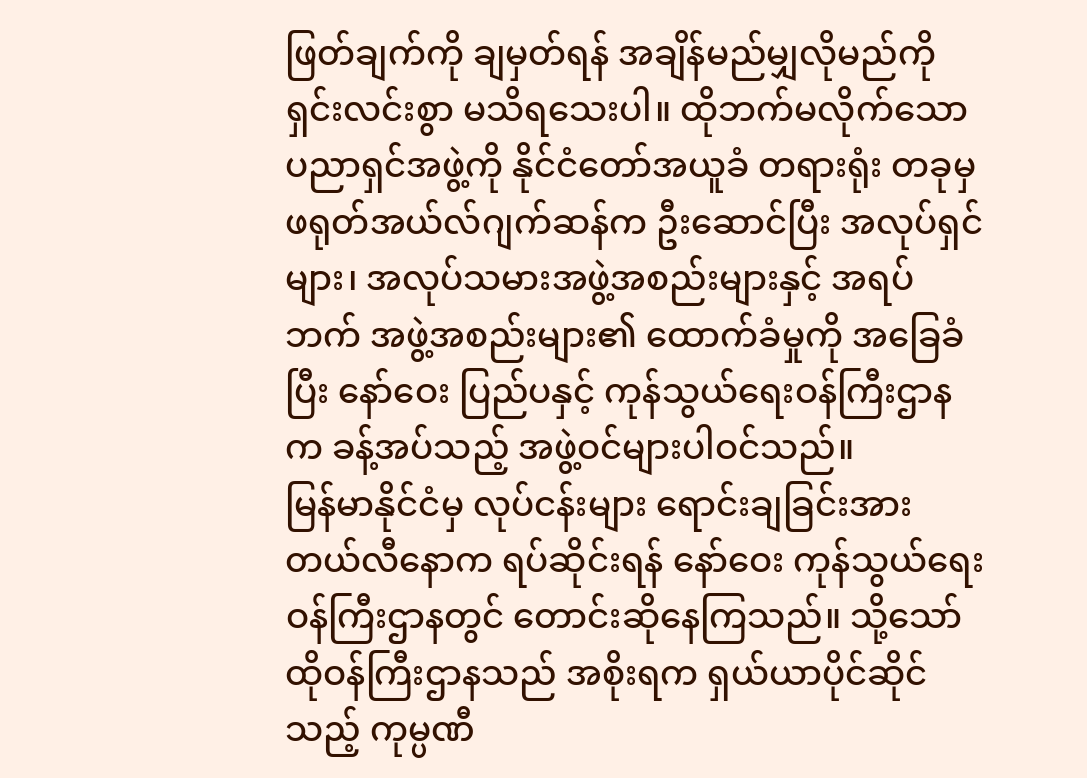ဖြတ်ချက်ကို ချမှတ်ရန် အချိန်မည်မျှလိုမည်ကို ရှင်းလင်းစွာ မသိရသေးပါ။ ထိုဘက်မလိုက်သော ပညာရှင်အဖွဲ့ကို နိုင်ငံတော်အယူခံ တရားရုံး တခုမှ ဖရုတ်အယ်လ်ဂျက်ဆန်က ဦးဆောင်ပြီး အလုပ်ရှင်များ၊ အလုပ်သမားအဖွဲ့အစည်းများနှင့် အရပ်ဘက် အဖွဲ့အစည်းများ၏ ထောက်ခံမှုကို အခြေခံပြီး နော်ဝေး ပြည်ပနှင့် ကုန်သွယ်ရေးဝန်ကြီးဌာနက ခန့်အပ်သည့် အဖွဲ့ဝင်များပါဝင်သည်။
မြန်မာနိုင်ငံမှ လုပ်ငန်းများ ရောင်းချခြင်းအား တယ်လီနောက ရပ်ဆိုင်းရန် နော်ဝေး ကုန်သွယ်ရေး ဝန်ကြီးဌာနတွင် တောင်းဆိုနေကြသည်။ သို့သော် ထိုဝန်ကြီးဌာနသည် အစိုးရက ရှယ်ယာပိုင်ဆိုင်သည့် ကုမ္ပဏီ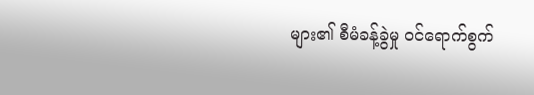များ၏ စီမံခန့်ခွဲမှု ဝင်ရောက်စွက်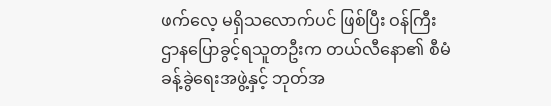ဖက်လေ့ မရှိသလောက်ပင် ဖြစ်ပြီး ဝန်ကြီးဌာနပြောခွင့်ရသူတဦးက တယ်လီနော၏ စီမံခန့်ခွဲရေးအဖွဲ့နှင့် ဘုတ်အ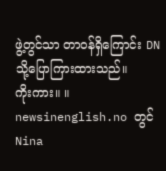ဖွဲ့တွင်သာ တာဝန်ရှိကြောင်း DN သို့ပြောကြားထားသည်။
ကိုးကား။ ။ newsinenglish.no တွင် Nina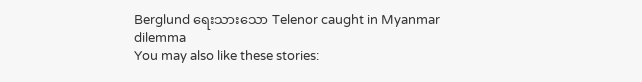Berglund ရေးသားသော Telenor caught in Myanmar dilemma
You may also like these stories: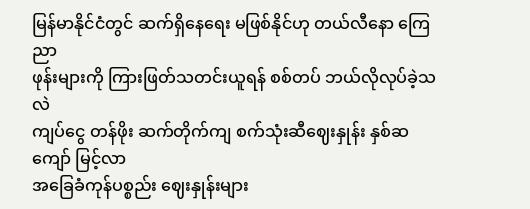မြန်မာနိုင်ငံတွင် ဆက်ရှိနေရေး မဖြစ်နိုင်ဟု တယ်လီနော ကြေညာ
ဖုန်းများကို ကြားဖြတ်သတင်းယူရန် စစ်တပ် ဘယ်လိုလုပ်ခဲ့သလဲ
ကျပ်ငွေ တန်ဖိုး ဆက်တိုက်ကျ စက်သုံးဆီဈေးနှုန်း နှစ်ဆကျော် မြင့်လာ
အခြေခံကုန်ပစ္စည်း ဈေးနှုန်းများ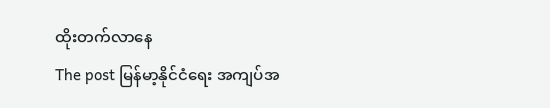ထိုးတက်လာနေ
The post မြန်မာ့နိုင်ငံရေး အကျပ်အ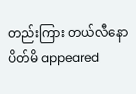တည်းကြား တယ်လီနော ပိတ်မိ appeared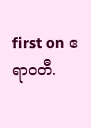first on ဧရာဝတီ.